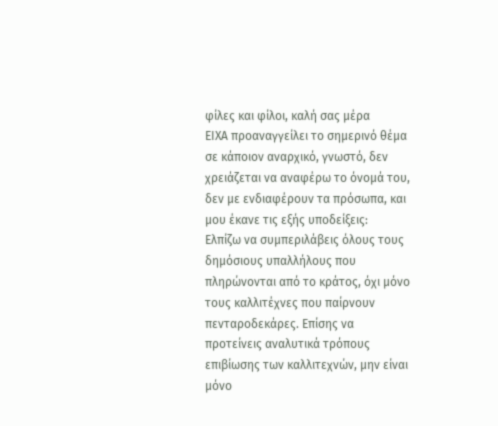φίλες και φίλοι, καλή σας μέρα
ΕΙΧΑ προαναγγείλει το σημερινό θέμα σε κάποιον αναρχικό, γνωστό, δεν χρειάζεται να αναφέρω το όνομά του, δεν με ενδιαφέρουν τα πρόσωπα, και μου έκανε τις εξής υποδείξεις:
Ελπίζω να συμπεριλάβεις όλους τους δημόσιους υπαλλήλους που πληρώνονται από το κράτος, όχι μόνο τους καλλιτέχνες που παίρνουν πενταροδεκάρες. Επίσης να προτείνεις αναλυτικά τρόπους επιβίωσης των καλλιτεχνών, μην είναι μόνο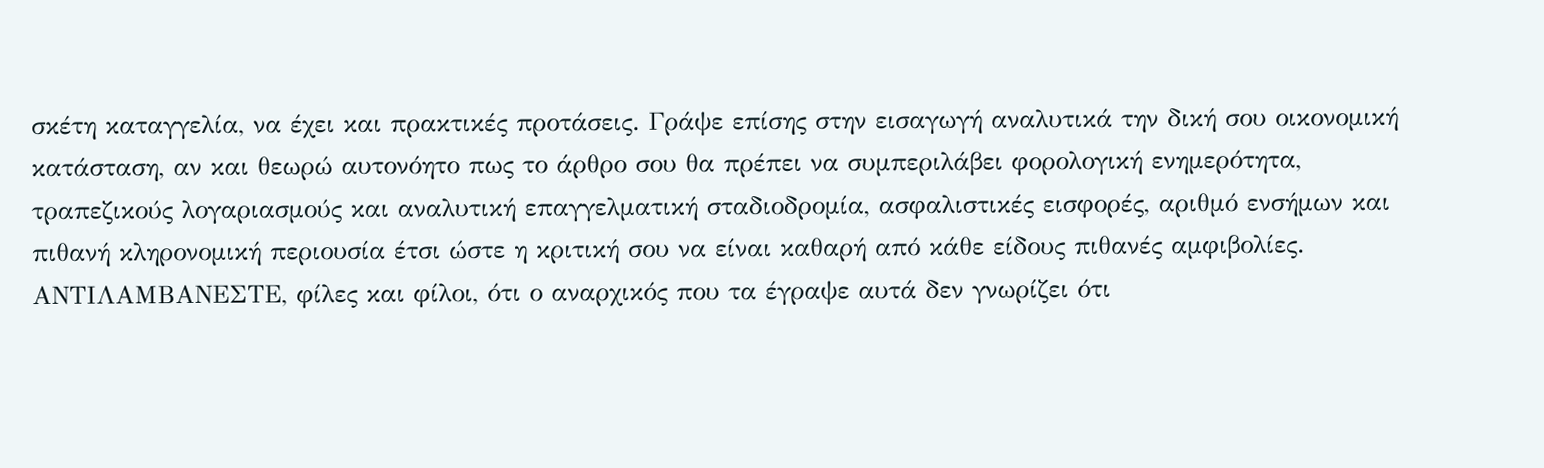σκέτη καταγγελία, να έχει και πρακτικές προτάσεις. Γράψε επίσης στην εισαγωγή αναλυτικά την δική σου οικονομική κατάσταση, αν και θεωρώ αυτονόητο πως το άρθρο σου θα πρέπει να συμπεριλάβει φορολογική ενημερότητα, τραπεζικούς λογαριασμούς και αναλυτική επαγγελματική σταδιοδρομία, ασφαλιστικές εισφορές, αριθμό ενσήμων και πιθανή κληρονομική περιουσία έτσι ώστε η κριτική σου να είναι καθαρή από κάθε είδους πιθανές αμφιβολίες.
ΑΝΤΙΛΑΜΒΑΝΕΣΤΕ, φίλες και φίλοι, ότι ο αναρχικός που τα έγραψε αυτά δεν γνωρίζει ότι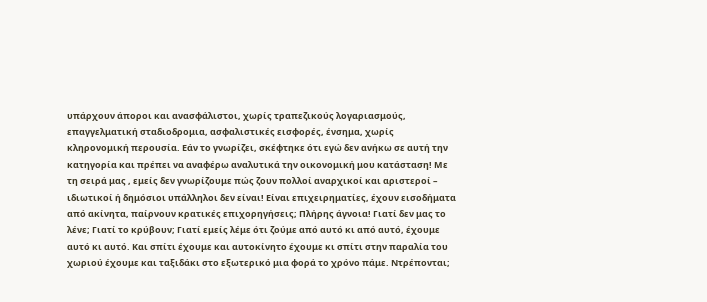υπάρχουν άποροι και ανασφάλιστοι, χωρίς τραπεζικούς λογαριασμούς, επαγγελματική σταδιοδρομια, ασφαλιστικές εισφορές, ένσημα, χωρίς κληρονομική περουσία. Εάν το γνωρίζει, σκέφτηκε ότι εγώ δεν ανήκω σε αυτή την κατηγορία και πρέπει να αναφέρω αναλυτικά την οικονομική μου κατάσταση! Με τη σειρά μας , εμείς δεν γνωρίζουμε πώς ζουν πολλοί αναρχικοί και αριστεροί – ιδιωτικοί ή δημόσιοι υπάλληλοι δεν είναι! Είναι επιχειρηματίες, έχουν εισοδήματα από ακίνητα, παίρνουν κρατικές επιχορηγήσεις; Πλήρης άγνοια! Γιατί δεν μας το λένε; Γιατί το κρύβουν; Γιατί εμείς λέμε ότι ζούμε από αυτό κι από αυτό, έχουμε αυτό κι αυτό. Και σπίτι έχουμε και αυτοκίνητο έχουμε κι σπίτι στην παραλία του χωριού έχουμε και ταξιδάκι στο εξωτερικό μια φορά το χρόνο πάμε. Ντρέπονται;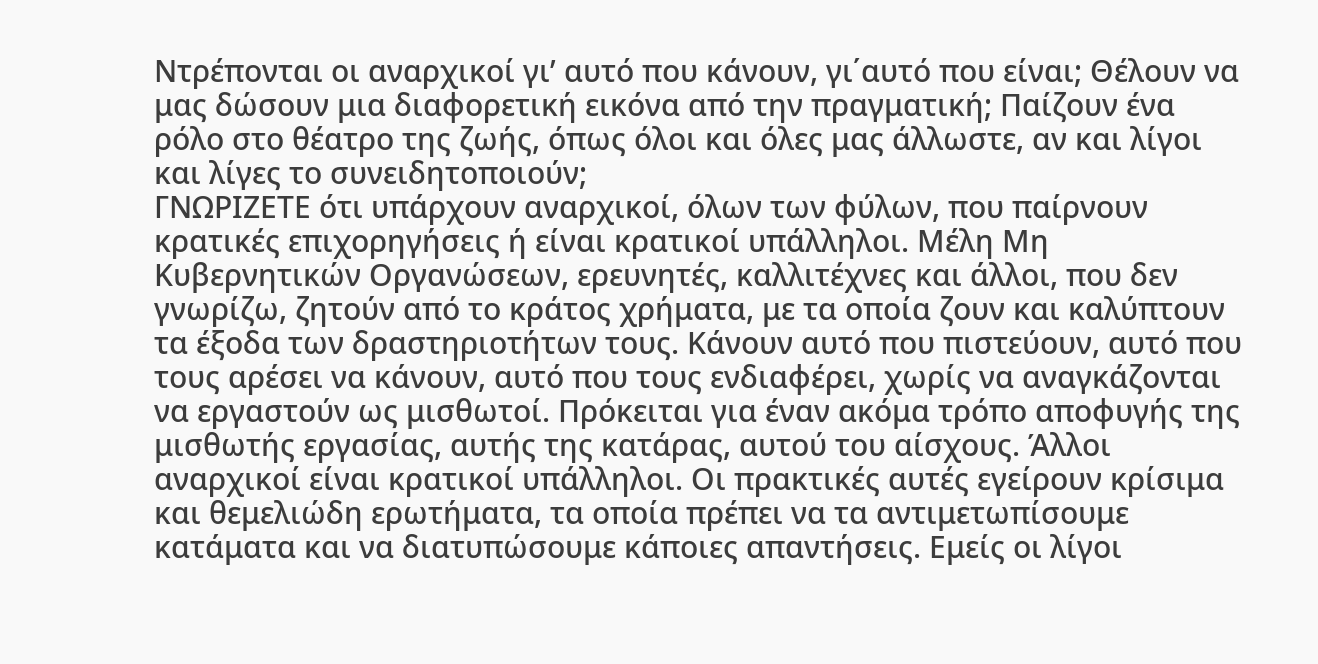Ντρέπονται οι αναρχικοί γι’ αυτό που κάνουν, γι΄αυτό που είναι; Θέλουν να μας δώσουν μια διαφορετική εικόνα από την πραγματική; Παίζουν ένα ρόλο στο θέατρο της ζωής, όπως όλοι και όλες μας άλλωστε, αν και λίγοι και λίγες το συνειδητοποιούν;
ΓΝΩΡΙΖΕΤΕ ότι υπάρχουν αναρχικοί, όλων των φύλων, που παίρνουν κρατικές επιχορηγήσεις ή είναι κρατικοί υπάλληλοι. Μέλη Μη Κυβερνητικών Οργανώσεων, ερευνητές, καλλιτέχνες και άλλοι, που δεν γνωρίζω, ζητούν από το κράτος χρήματα, με τα οποία ζουν και καλύπτουν τα έξοδα των δραστηριοτήτων τους. Κάνουν αυτό που πιστεύουν, αυτό που τους αρέσει να κάνουν, αυτό που τους ενδιαφέρει, χωρίς να αναγκάζονται να εργαστούν ως μισθωτοί. Πρόκειται για έναν ακόμα τρόπο αποφυγής της μισθωτής εργασίας, αυτής της κατάρας, αυτού του αίσχους. Άλλοι αναρχικοί είναι κρατικοί υπάλληλοι. Οι πρακτικές αυτές εγείρουν κρίσιμα και θεμελιώδη ερωτήματα, τα οποία πρέπει να τα αντιμετωπίσουμε κατάματα και να διατυπώσουμε κάποιες απαντήσεις. Εμείς οι λίγοι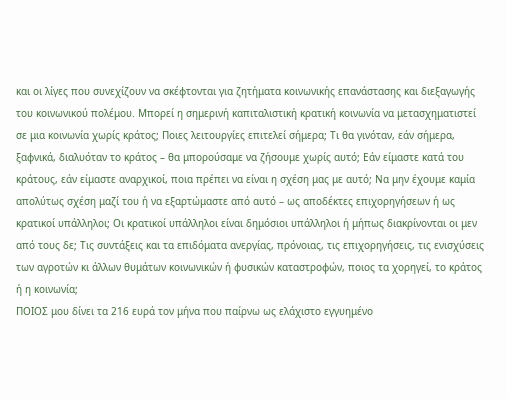και οι λίγες που συνεχίζουν να σκέφτονται για ζητήματα κοινωνικής επανάστασης και διεξαγωγής του κοινωνικού πολέμου. Μπορεί η σημερινή καπιταλιστική κρατική κοινωνία να μετασχηματιστεί σε μια κοινωνία χωρίς κράτος; Ποιες λειτουργίες επιτελεί σήμερα; Τι θα γινόταν, εάν σήμερα, ξαφνικά, διαλυόταν το κράτος – θα μπορούσαμε να ζήσουμε χωρίς αυτό; Εάν είμαστε κατά του κράτους, εάν είμαστε αναρχικοί, ποια πρέπει να είναι η σχέση μας με αυτό; Να μην έχουμε καμία απολύτως σχέση μαζί του ή να εξαρτώμαστε από αυτό – ως αποδέκτες επιχορηγήσεων ή ως κρατικοί υπάλληλοι; Οι κρατικοί υπάλληλοι είναι δημόσιοι υπάλληλοι ή μήπως διακρίνονται οι μεν από τους δε; Τις συντάξεις και τα επιδόματα ανεργίας, πρόνοιας, τις επιχορηγήσεις, τις ενισχύσεις των αγροτών κι άλλων θυμάτων κοινωνικών ή φυσικών καταστροφών, ποιος τα χορηγεί, το κράτος ή η κοινωνία;
ΠΟΙΟΣ μου δίνει τα 216 ευρά τον μήνα που παίρνω ως ελάχιστο εγγυημένο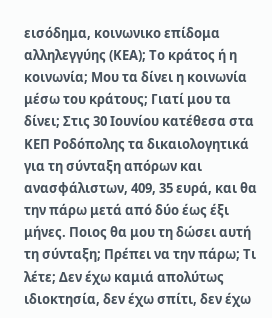εισόδημα, κοινωνικο επίδομα αλληλεγγύης (ΚΕΑ); Το κράτος ή η κοινωνία; Μου τα δίνει η κοινωνία μέσω του κράτους; Γιατί μου τα δίνει; Στις 30 Ιουνίου κατέθεσα στα ΚΕΠ Ροδόπολης τα δικαιολογητικά για τη σύνταξη απόρων και ανασφάλιστων, 409, 35 ευρά, και θα την πάρω μετά από δύο έως έξι μήνες. Ποιος θα μου τη δώσει αυτή τη σύνταξη; Πρέπει να την πάρω; Τι λέτε; Δεν έχω καμιά απολύτως ιδιοκτησία, δεν έχω σπίτι, δεν έχω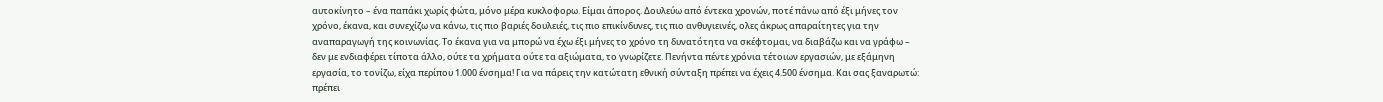αυτοκίνητο – ένα παπάκι χωρίς φώτα, μόνο μέρα κυκλοφορω. Είμαι άπορος. Δουλεύω από έντεκα χρονών, ποτέ πάνω από έξι μήνες τον χρόνο, έκανα, και συνεχίζω να κάνω, τις πιο βαριές δουλειές, τις πιο επικίνδυνες, τις πιο ανθυγιεινές, ολες άκρως απαραίτητες για την αναπαραγωγή της κοινωνίας. Το έκανα για να μπορώ να έχω έξι μήνες το χρόνο τη δυνατότητα να σκέφτομαι, να διαβάζω και να γράφω – δεν με ενδιαφέρει τίποτα άλλο, ούτε τα χρήματα ούτε τα αξιώματα, το γνωρίζετε. Πενήντα πέντε χρόνια τέτοιων εργασιών, με εξάμηνη εργασία, το τονίζω, είχα περίπου 1.000 ένσημα! Για να πάρεις την κατώτατη εθνική σύνταξη πρέπει να έχεις 4.500 ένσημα. Και σας ξαναρωτώ: πρέπει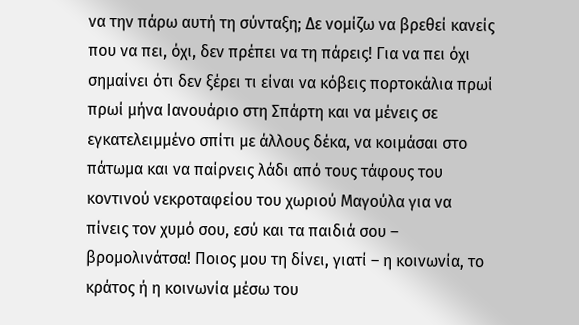να την πάρω αυτή τη σύνταξη; Δε νομίζω να βρεθεί κανείς που να πει, όχι, δεν πρέπει να τη πάρεις! Για να πει όχι σημαίνει ότι δεν ξέρει τι είναι να κόβεις πορτοκάλια πρωί πρωί μήνα Ιανουάριο στη Σπάρτη και να μένεις σε εγκατελειμμένο σπίτι με άλλους δέκα, να κοιμάσαι στο πάτωμα και να παίρνεις λάδι από τους τάφους του κοντινού νεκροταφείου του χωριού Μαγούλα για να πίνεις τον χυμό σου, εσύ και τα παιδιά σου – βρομολινάτσα! Ποιος μου τη δίνει, γιατί – η κοινωνία, το κράτος ή η κοινωνία μέσω του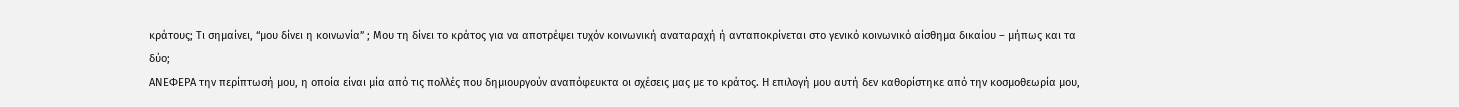κράτους; Τι σημαίνει, “μου δίνει η κοινωνία” ; Μου τη δίνει το κράτος για να αποτρέψει τυχόν κοινωνική αναταραχή ή ανταποκρίνεται στο γενικό κοινωνικό αίσθημα δικαίου – μήπως και τα δύο;
ΑΝΕΦΕΡΑ την περίπτωσή μου, η οποία είναι μία από τις πολλές που δημιουργούν αναπόφευκτα οι σχέσεις μας με το κράτος. Η επιλογή μου αυτή δεν καθορίστηκε από την κοσμοθεωρία μου,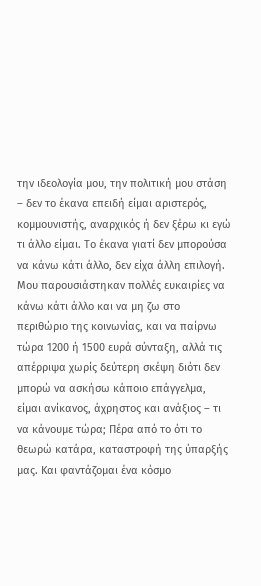την ιδεολογία μου, την πολιτική μου στάση – δεν το έκανα επειδή είμαι αριστερός, κομμουνιστής, αναρχικός ή δεν ξέρω κι εγώ τι άλλο είμαι. Το έκανα γιατί δεν μπορούσα να κάνω κάτι άλλο, δεν είχα άλλη επιλογή. Μου παρουσιάστηκαν πολλές ευκαιρίες να κάνω κάτι άλλο και να μη ζω στο περιθώριο της κοινωνίας, και να παίρνω τώρα 1200 ή 1500 ευρά σύνταξη, αλλά τις απέρριψα χωρίς δεύτερη σκέψη διότι δεν μπορώ να ασκήσω κάποιο επάγγελμα, είμαι ανίκανος, άχρηστος και ανάξιος – τι να κάνουμε τώρα; Πέρα από το ότι το θεωρώ κατάρα, καταστροφή της ύπαρξής μας. Και φαντάζομαι ένα κόσμο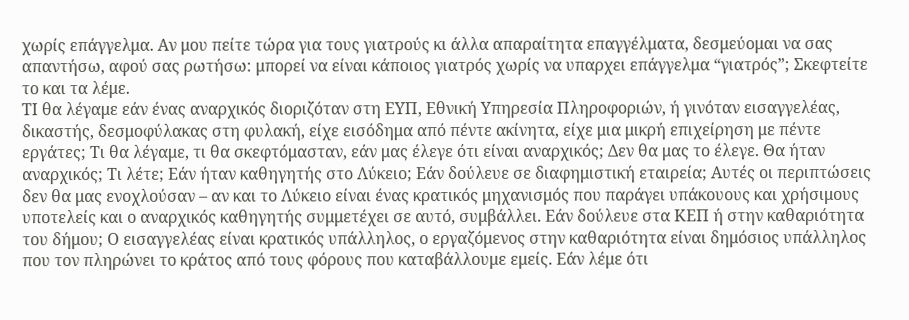χωρίς επάγγελμα. Αν μου πείτε τώρα για τους γιατρούς κι άλλα απαραίτητα επαγγέλματα, δεσμεύομαι να σας απαντήσω, αφού σας ρωτήσω: μπορεί να είναι κάποιος γιατρός χωρίς να υπαρχει επάγγελμα “γιατρός”; Σκεφτείτε το και τα λέμε.
ΤΙ θα λέγαμε εάν ένας αναρχικός διοριζόταν στη ΕΥΠ, Εθνική Υπηρεσία Πληροφοριών, ή γινόταν εισαγγελέας, δικαστής, δεσμοφύλακας στη φυλακή, είχε εισόδημα από πέντε ακίνητα, είχε μια μικρή επιχείρηση με πέντε εργάτες; Τι θα λέγαμε, τι θα σκεφτόμασταν, εάν μας έλεγε ότι είναι αναρχικός; Δεν θα μας το έλεγε. Θα ήταν αναρχικός; Τι λέτε; Εάν ήταν καθηγητής στο Λύκειο; Εάν δούλευε σε διαφημιστική εταιρεία; Αυτές οι περιπτώσεις δεν θα μας ενοχλούσαν – αν και το Λύκειο είναι ένας κρατικός μηχανισμός που παράγει υπάκουους και χρήσιμους υποτελείς και ο αναρχικός καθηγητής συμμετέχει σε αυτό, συμβάλλει. Εάν δούλευε στα ΚΕΠ ή στην καθαριότητα του δήμου; Ο εισαγγελέας είναι κρατικός υπάλληλος, ο εργαζόμενος στην καθαριότητα είναι δημόσιος υπάλληλος που τον πληρώνει το κράτος από τους φόρους που καταβάλλουμε εμείς. Εάν λέμε ότι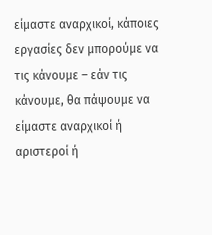είμαστε αναρχικοί, κάποιες εργασίες δεν μπορούμε να τις κάνουμε – εάν τις κάνουμε, θα πάψουμε να είμαστε αναρχικοί ή αριστεροί ή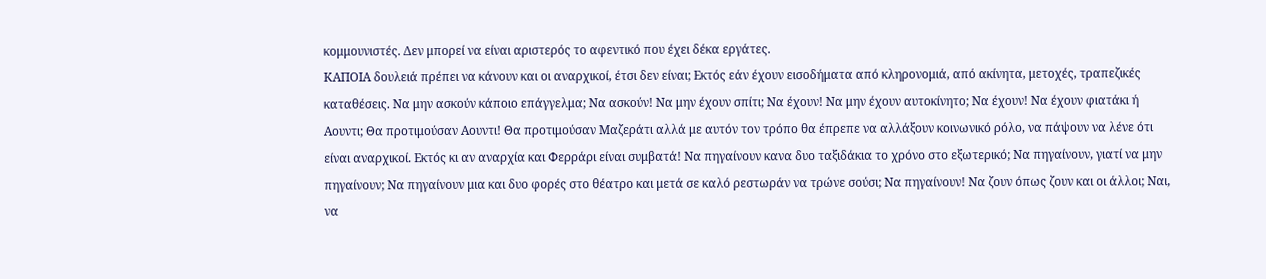κομμουνιστές. Δεν μπορεί να είναι αριστερός το αφεντικό που έχει δέκα εργάτες.
ΚΑΠΟΙΑ δουλειά πρέπει να κάνουν και οι αναρχικοί, έτσι δεν είναι; Εκτός εάν έχουν εισοδήματα από κληρονομιά, από ακίνητα, μετοχές, τραπεζικές καταθέσεις. Να μην ασκούν κάποιο επάγγελμα; Να ασκούν! Να μην έχουν σπίτι; Να έχουν! Να μην έχουν αυτοκίνητο; Να έχουν! Να έχουν φιατάκι ή Αουντι; Θα προτιμούσαν Αουντι! Θα προτιμούσαν Μαζεράτι αλλά με αυτόν τον τρόπο θα έπρεπε να αλλάξουν κοινωνικό ρόλο, να πάψουν να λένε ότι είναι αναρχικοί. Εκτός κι αν αναρχία και Φερράρι είναι συμβατά! Να πηγαίνουν κανα δυο ταξιδάκια το χρόνο στο εξωτερικό; Να πηγαίνουν, γιατί να μην πηγαίνουν; Να πηγαίνουν μια και δυο φορές στο θέατρο και μετά σε καλό ρεστωράν να τρώνε σούσι; Να πηγαίνουν! Να ζουν όπως ζουν και οι άλλοι; Ναι, να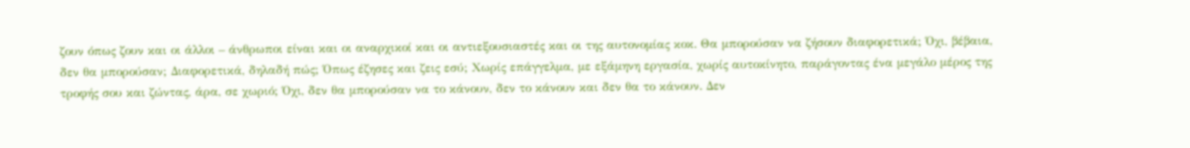ζουν όπως ζουν και οι άλλοι – άνθρωποι είναι και οι αναρχικοί και οι αντιεξουσιαστές και οι της αυτονομίας κοκ. Θα μπορούσαν να ζήσουν διαφορετικά; Όχι, βέβαια, δεν θα μπορούσαν; Διαφορετικά, δηλαδή πώς; Όπως έζησες και ζεις εσύ; Χωρίς επάγγελμα, με εξάμηνη εργασία, χωρίς αυτοκίνητο, παράγοντας ένα μεγάλο μέρος της τροφής σου και ζώντας, άρα, σε χωριό; Όχι, δεν θα μπορούσαν να το κάνουν, δεν το κάνουν και δεν θα το κάνουν. Δεν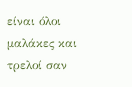είναι όλοι μαλάκες και τρελοί σαν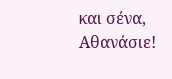και σένα, Αθανάσιε!